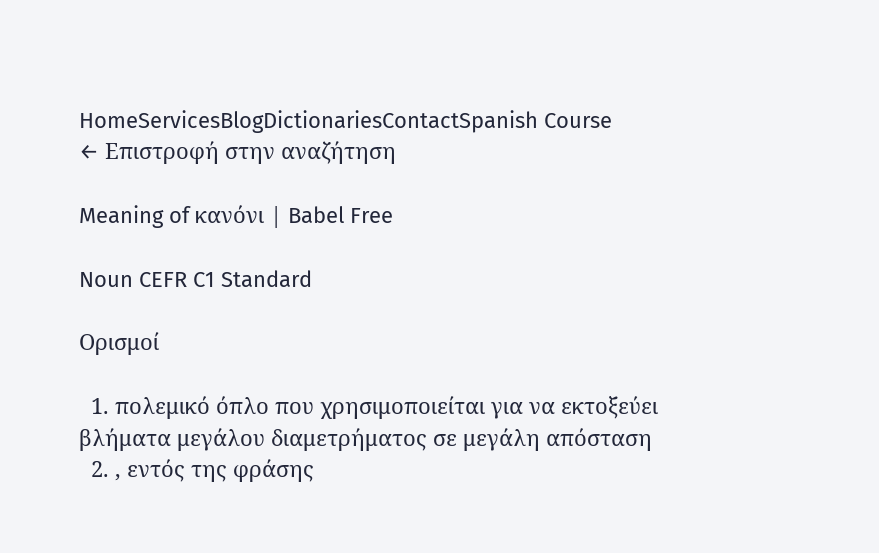HomeServicesBlogDictionariesContactSpanish Course
← Επιστροφή στην αναζήτηση

Meaning of κανόνι | Babel Free

Noun CEFR C1 Standard

Ορισμοί

  1. πολεμικό όπλο που χρησιμοποιείται για να εκτοξεύει βλήματα μεγάλου διαμετρήματος σε μεγάλη απόσταση
  2. , εντός της φράσης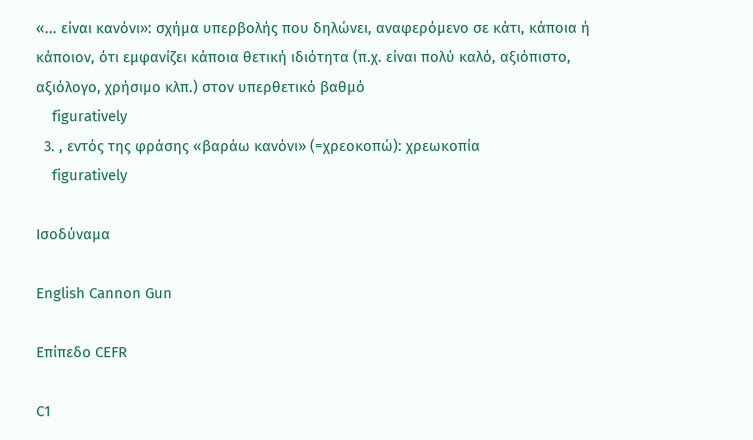«... είναι κανόνι»: σχήμα υπερβολής που δηλώνει, αναφερόμενο σε κάτι, κάποια ή κάποιον, ότι εμφανίζει κάποια θετική ιδιότητα (π.χ. είναι πολύ καλό, αξιόπιστο, αξιόλογο, χρήσιμο κλπ.) στον υπερθετικό βαθμό
    figuratively
  3. , εντός της φράσης «βαράω κανόνι» (=χρεοκοπώ): χρεωκοπία
    figuratively

Ισοδύναμα

English Cannon Gun

Επίπεδο CEFR

C1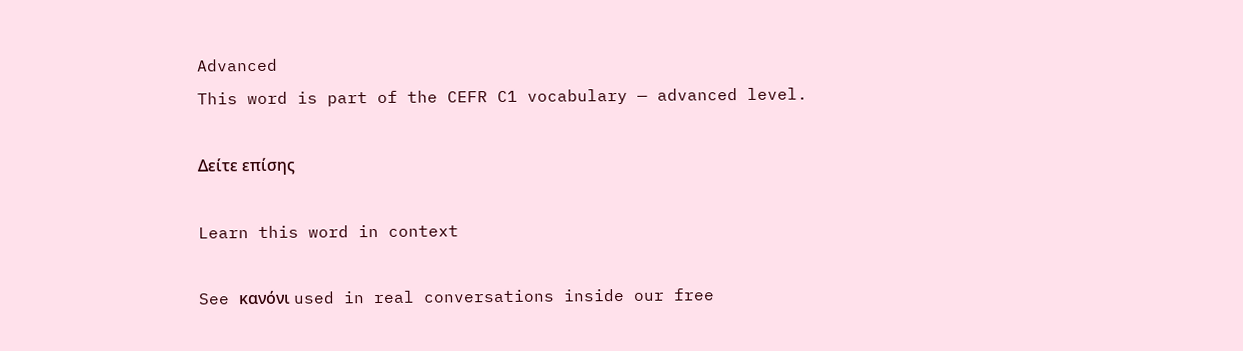Advanced
This word is part of the CEFR C1 vocabulary — advanced level.

Δείτε επίσης

Learn this word in context

See κανόνι used in real conversations inside our free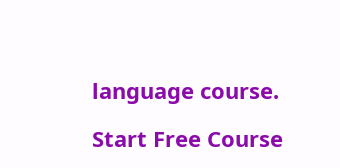language course.

Start Free Course